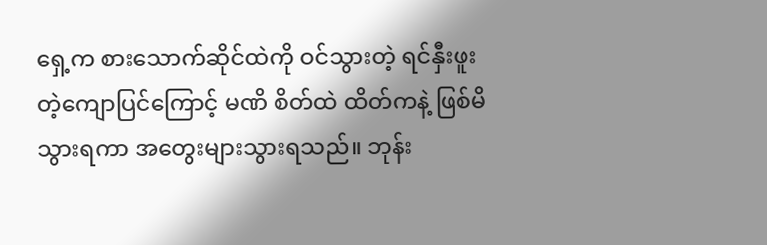ရှေ့က စားသောက်ဆိုင်ထဲကို ဝင်သွားတဲ့ ရင်နှီးဖူးတဲ့ကျောပြင်ကြောင့် မဏိ စိတ်ထဲ ထိတ်ကနဲ့ ဖြစ်မိသွားရကာ အတွေးများသွားရသည်။ ဘုန်း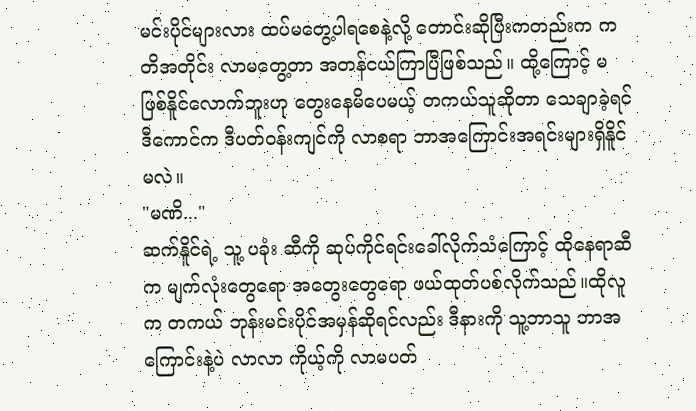မင်းပိုင်များလား ထပ်မတွေ့ပါရစေနဲ့လို့ တောင်းဆိုပြီးကတည်းက ကတိအတိုင်း လာမတွေ့တာ အတန်ငယ်ကြာပြီဖြစ်သည်။ ထို့ကြောင့် မဖြစ်နိူင်လောက်ဘူးဟု တွေးနေမိပေမယ့် တကယ်သူဆိုတာ သေချာခဲ့ရင် ဒီကောင်က ဒီပတ်ဝန်းကျင်ကို လာစရာ ဘာအကြောင်းအရင်းများရှိနိူင်မလဲ။
"မဏိ..."
ဆက်နိူင်ရဲ့ သူ့ ပခုံး ဆီကို ဆုပ်ကိုင်ရင်းခေါ်လိုက်သံကြောင့် ထိုနေရာဆီက မျက်လုံးတွေရော အတွေးတွေရော ဖယ်ထုတ်ပစ်လိုက်သည်။ထိုလူက တကယ် ဘုန်းမင်းပိုင်အမှန်ဆိုရင်လည်း ဒီနားကို သူ့ဘာသူ ဘာအကြောင်းနဲ့ပဲ လာလာ ကိုယ့်ကို လာမပတ်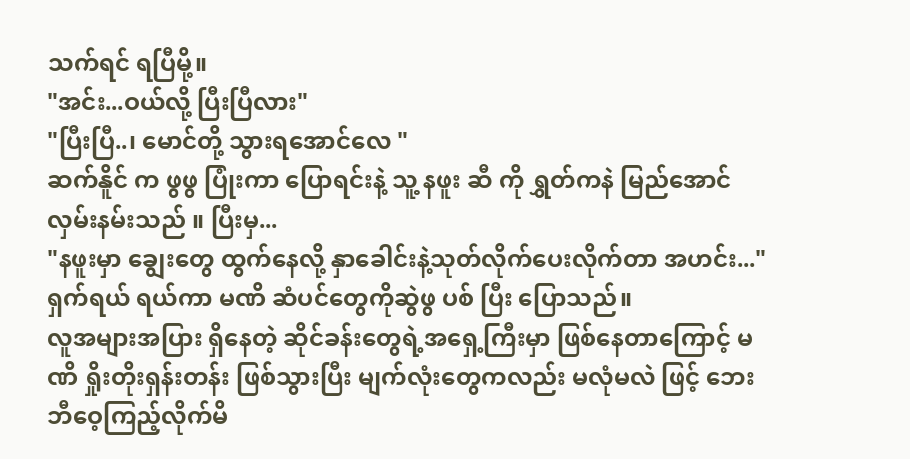သက်ရင် ရပြီမို့။
"အင်း...ဝယ်လို့ ပြီးပြီလား"
"ပြီးပြီ..၊ မောင်တို့ သွားရအောင်လေ "
ဆက်နိူင် က ဖွဖွ ပြုံးကာ ပြောရင်းနဲ့ သူ့ နဖူး ဆီ ကို ရွှတ်ကနဲ မြည်အောင် လှမ်းနမ်းသည် ။ ပြီးမှ...
"နဖူးမှာ ချွေးတွေ ထွက်နေလို့ နှာခေါင်းနဲ့သုတ်လိုက်ပေးလိုက်တာ အဟင်း..."
ရှက်ရယ် ရယ်ကာ မဏိ ဆံပင်တွေကိုဆွဲဖွ ပစ် ပြီး ပြောသည်။
လူအများအပြား ရှိနေတဲ့ ဆိုင်ခန်းတွေရဲ့အရှေ့ကြီးမှာ ဖြစ်နေတာကြောင့် မဏိ ရှိုးတိုးရှန်းတန်း ဖြစ်သွားပြီး မျက်လုံးတွေကလည်း မလုံမလဲ ဖြင့် ဘေးဘီဝေ့ကြည့်လိုက်မိ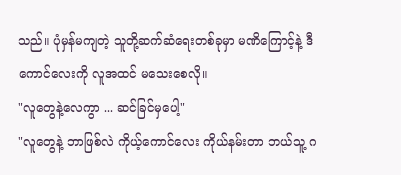သည်။ ပုံမှန်မကျတဲ့ သူတို့ဆက်ဆံရေးတစ်ခုမှာ မဏိကြောင့်နဲ့ ဒီကောင်လေးကို လူအထင် မသေးစေလို။
"လူတွေနဲ့လေကွာ ... ဆင်ခြင်မှပေါ့"
"လူတွေနဲ့ ဘာဖြစ်လဲ ကိုယ့်ကောင်လေး ကိုယ်နမ်းတာ ဘယ်သူ့ ဂ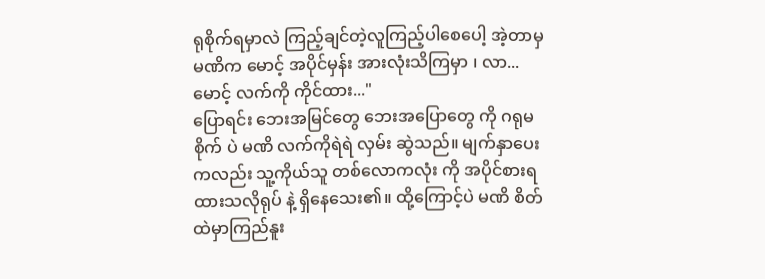ရုစိုက်ရမှာလဲ ကြည့်ချင်တဲ့လူကြည့်ပါစေပေါ့ အဲ့တာမှ မဏိက မောင့် အပိုင်မှန်း အားလုံးသိကြမှာ ၊ လာ... မောင့် လက်ကို ကိုင်ထား..."
ပြောရင်း ဘေးအမြင်တွေ ဘေးအပြောတွေ ကို ဂရုမစိုက် ပဲ မဏိ လက်ကိုရဲရဲ လှမ်း ဆွဲသည်။ မျက်နှာပေးကလည်း သူ့ကိုယ်သူ တစ်လောကလုံး ကို အပိုင်စားရထားသလိုရုပ် နဲ့ ရှိနေသေး၏။ ထို့ကြောင့်ပဲ မဏိ စိတ်ထဲမှာကြည်နူး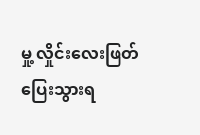မှု့ လှိုင်းလေးဖြတ်ပြေးသွားရ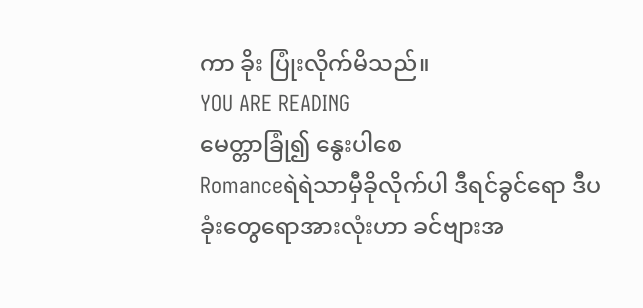ကာ ခိုး ပြုံးလိုက်မိသည်။
YOU ARE READING
မေတ္တာခြုံ၍ နွေးပါစေ
Romanceရဲရဲသာမှီခိုလိုက်ပါ ဒီရင်ခွင်ရော ဒီပခုံးတွေရောအားလုံးဟာ ခင်ဗျားအ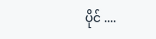ပိုင် ....